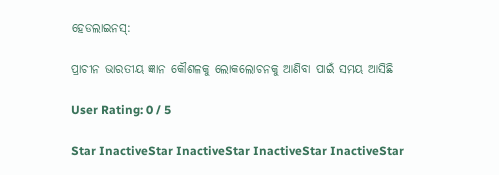ହେଡଲାଇନସ୍:

ପ୍ରାଚୀନ ଭାରତୀୟ ଜ୍ଞାନ କୌଶଳକୁ ଲୋକଲୋଚନକୁ ଆଣିବା ପାଇଁ ସମୟ ଆସିଛି

User Rating: 0 / 5

Star InactiveStar InactiveStar InactiveStar InactiveStar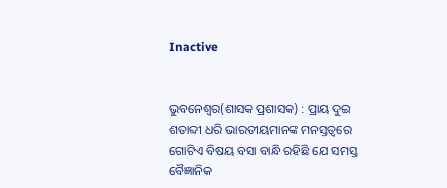Inactive


ଭୁବନେଶ୍ୱର(ଶାସକ ପ୍ରଶାସକ) : ପ୍ରାୟ ଦୁଇ ଶତାବ୍ଦୀ ଧରି ଭାରତୀୟମାନଙ୍କ ମନସ୍ତତ୍ୱରେ ଗୋଟିଏ ବିଷୟ ବସା ବାନ୍ଧି ରହିଛି ଯେ ସମସ୍ତ ବୈଜ୍ଞାନିକ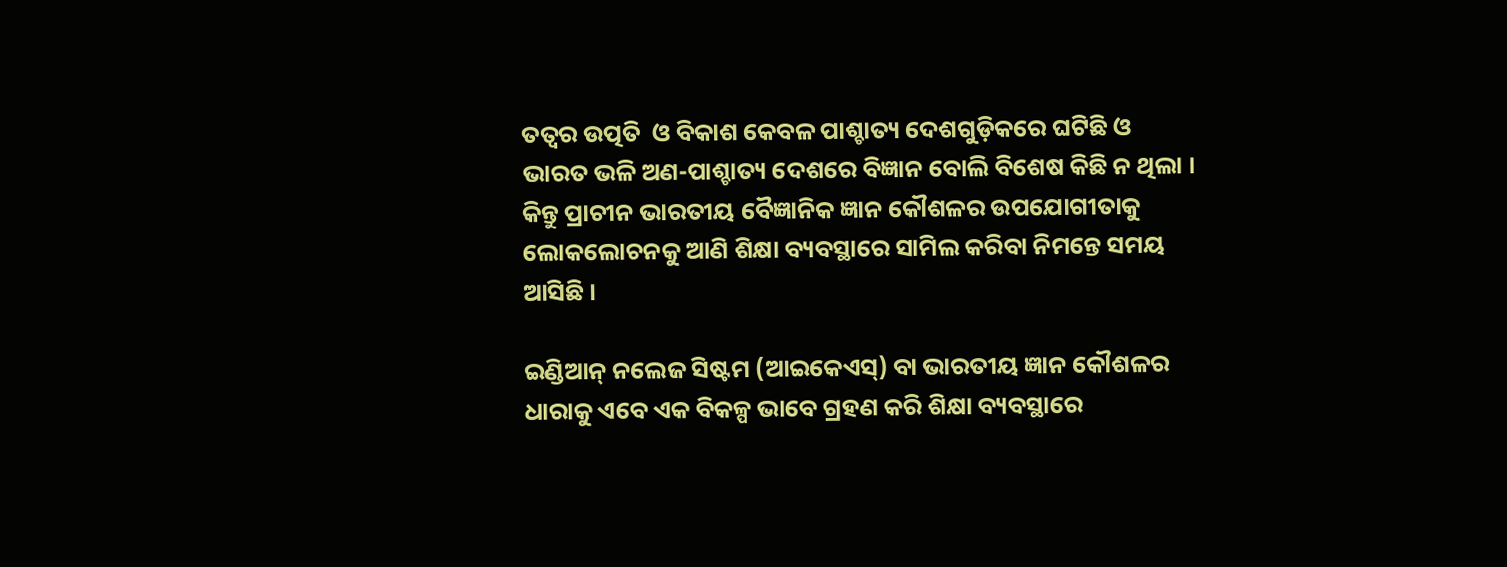ତତ୍ୱର ଉତ୍ପତି  ଓ ବିକାଶ କେବଳ ପାଶ୍ଚାତ୍ୟ ଦେଶଗୁଡ଼ିକରେ ଘଟିଛି ଓ ଭାରତ ଭଳି ଅଣ-ପାଶ୍ଚାତ୍ୟ ଦେଶରେ ବିଜ୍ଞାନ ବୋଲି ବିଶେଷ କିଛି ନ ଥିଲା । କିନ୍ତୁ ପ୍ରାଚୀନ ଭାରତୀୟ ବୈଜ୍ଞାନିକ ଜ୍ଞାନ କୌଶଳର ଉପଯୋଗୀତାକୁ ଲୋକଲୋଚନକୁ ଆଣି ଶିକ୍ଷା ବ୍ୟବସ୍ଥାରେ ସାମିଲ କରିବା ନିମନ୍ତେ ସମୟ ଆସିଛି ।

ଇଣ୍ଡିଆନ୍ ନଲେଜ ସିଷ୍ଟମ (ଆଇକେଏସ୍) ବା ଭାରତୀୟ ଜ୍ଞାନ କୌଶଳର ଧାରାକୁ ଏବେ ଏକ ବିକଳ୍ପ ଭାବେ ଗ୍ରହଣ କରି ଶିକ୍ଷା ବ୍ୟବସ୍ଥାରେ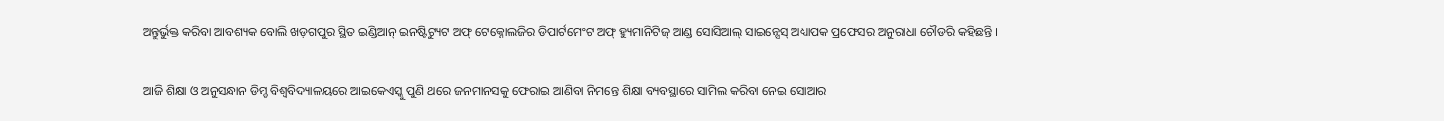ଅନ୍ତୁର୍ଭୁକ୍ତ କରିବା ଆବଶ୍ୟକ ବୋଲି ଖଡ଼ଗପୁର ସ୍ଥିତ ଇଣ୍ଡିଆନ୍ ଇନଷ୍ଟିଟ୍ୟୁଟ ଅଫ୍ ଟେକ୍ନୋଲଜିର ଡିପାର୍ଟମେଂଟ ଅଫ୍ ହ୍ୟୁମାନିଟିଜ୍ ଆଣ୍ଡ ସୋସିଆଲ୍ ସାଇନ୍ସେସ୍ ଅଧ୍ୟାପକ ପ୍ରଫେସର ଅନୁରାଧା ଚୌଡରି କହିଛନ୍ତି ।

ଆଜି ଶିକ୍ଷା ଓ ଅନୁସନ୍ଧାନ ଡିମ୍ଡ ବିଶ୍ୱବିଦ୍ୟାଳୟରେ ଆଇକେଏସ୍କୁ ପୁଣି ଥରେ ଜନମାନସକୁ ଫେରାଇ ଆଣିବା ନିମନ୍ତେ ଶିକ୍ଷା ବ୍ୟବସ୍ଥାରେ ସାମିଲ କରିବା ନେଇ ସୋଆର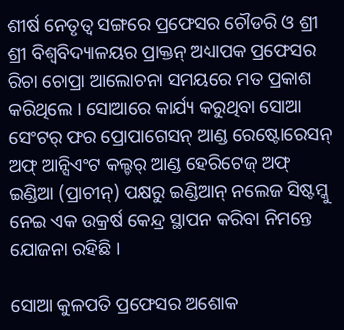ଶୀର୍ଷ ନେତୃତ୍ୱ ସଙ୍ଗରେ ପ୍ରଫେସର ଚୌଡରି ଓ ଶ୍ରୀ ଶ୍ରୀ ବିଶ୍ୱବିଦ୍ୟାଳୟର ପ୍ରାକ୍ତନ୍ ଅଧ୍ୟାପକ ପ୍ରଫେସର ରିଚା ଚୋପ୍ରା ଆଲୋଚନା ସମୟରେ ମତ ପ୍ରକାଶ କରିଥିଲେ । ସୋଆରେ କାର୍ଯ୍ୟ କରୁଥିବା ସୋଆ ସେଂଟର୍ ଫର ପ୍ରୋପାଗେସନ୍ ଆଣ୍ଡ ରେଷ୍ଟୋରେସନ୍ ଅଫ୍ ଆନ୍ସିଏଂଟ କଲ୍ଚର୍ ଆଣ୍ଡ ହେରିଟେଜ୍ ଅଫ୍ ଇଣ୍ଡିଆ (ପ୍ରାଚୀନ୍) ପକ୍ଷରୁ ଇଣ୍ଡିଆନ୍ ନଲେଜ ସିଷ୍ଟମ୍କୁ ନେଇ ଏକ ଉକ୍ରର୍ଷ କେନ୍ଦ୍ର ସ୍ଥାପନ କରିବା ନିମନ୍ତେ ଯୋଜନା ରହିଛି ।

ସୋଆ କୁଳପତି ପ୍ରଫେସର ଅଶୋକ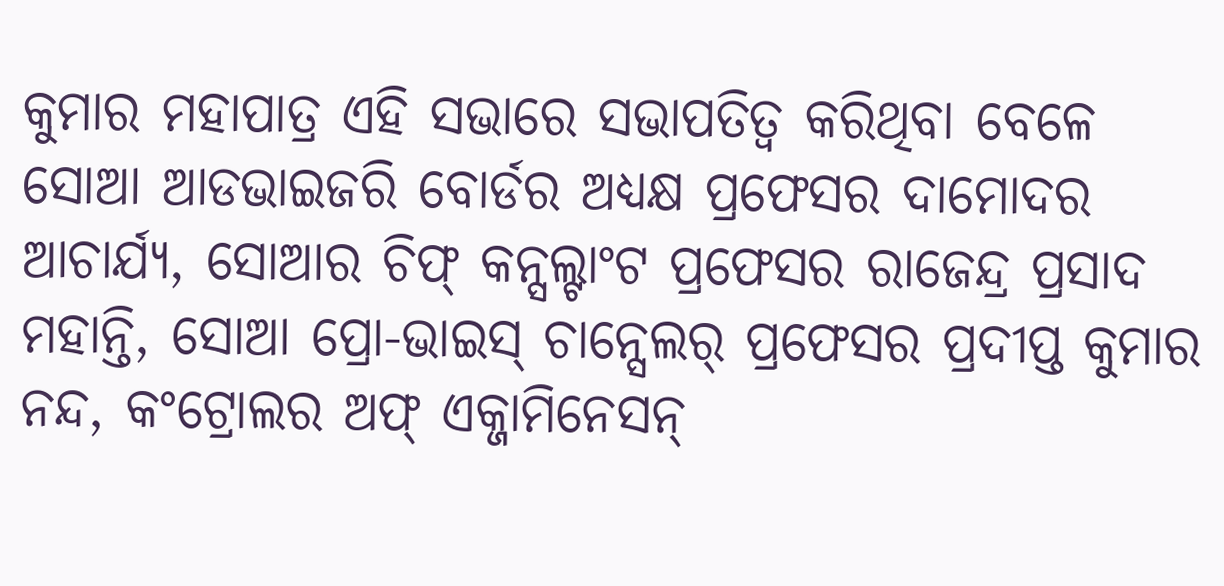କୁମାର ମହାପାତ୍ର ଏହି ସଭାରେ ସଭାପତିତ୍ୱ କରିଥିବା ବେଳେ ସୋଆ ଆଡଭାଇଜରି ବୋର୍ଡର ଅଧ୍ୟକ୍ଷ ପ୍ରଫେସର ଦାମୋଦର ଆଚାର୍ଯ୍ୟ, ସୋଆର ଚିଫ୍ କନ୍ସଲ୍ଟାଂଟ ପ୍ରଫେସର ରାଜେନ୍ଦ୍ର ପ୍ରସାଦ ମହାନ୍ତି, ସୋଆ ପ୍ରୋ-ଭାଇସ୍ ଚାନ୍ସେଲର୍ ପ୍ରଫେସର ପ୍ରଦୀପ୍ତ କୁମାର ନନ୍ଦ, କଂଟ୍ରୋଲର ଅଫ୍ ଏକ୍ଜାମିନେସନ୍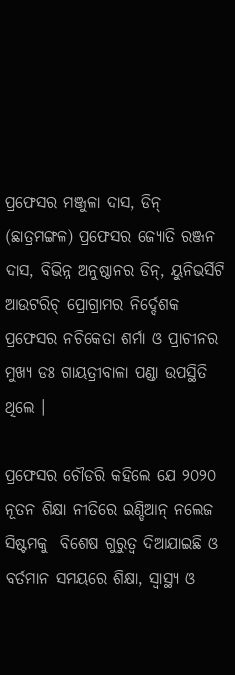ପ୍ରଫେସର ମଞ୍ଜୁଳା ଦାସ, ଡିନ୍ (ଛାତ୍ରମଙ୍ଗଳ) ପ୍ରଫେସର ଜ୍ୟୋତି ରଞ୍ଜନ ଦାସ, ବିଭିନ୍ନ ଅନୁଷ୍ଠାନର ଡିନ୍, ୟୁନିଭର୍ସିଟି ଆଉଟରିଚ୍ ପ୍ରୋଗ୍ରାମର ନିର୍ଦ୍ଦେଶକ  ପ୍ରଫେସର ନଚିକେତା ଶର୍ମା ଓ ପ୍ରାଚୀନର ମୁଖ୍ୟ ଡଃ ଗାୟତ୍ରୀବାଳା ପଣ୍ଡା ଉପସ୍ଥିତି ଥିଲେ ।

ପ୍ରଫେସର ଚୌଡରି କହିଲେ ଯେ ୨୦୨୦ ନୂତନ ଶିକ୍ଷା ନୀତିରେ ଇଣ୍ଡିଆନ୍ ନଲେଜ ସିଷ୍ଟମକୁ  ବିଶେଷ ଗୁରୁତ୍ୱ ଦିଆଯାଇଛି ଓ ବର୍ତମାନ ସମୟରେ ଶିକ୍ଷା, ସ୍ୱାସ୍ଥ୍ୟ ଓ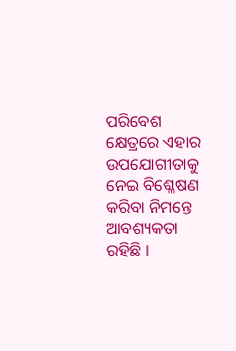ପରିବେଶ କ୍ଷେତ୍ରରେ ଏହାର ଉପଯୋଗୀତାକୁ ନେଇ ବିଶ୍ଳେଷଣ କରିବା ନିମନ୍ତେ ଆବଶ୍ୟକତା ରହିଛି ।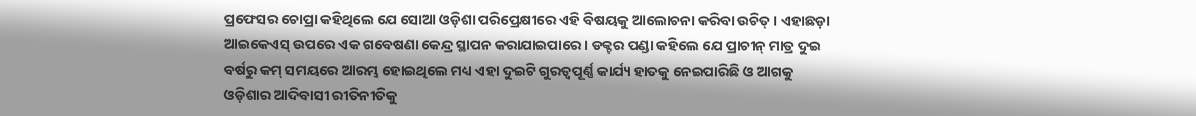ପ୍ରଫେସର ଚୋପ୍ରା କହିଥିଲେ ଯେ ସୋଆ ଓଡ଼ିଶା ପରିପ୍ରେକ୍ଷୀରେ ଏହି ବିଷୟକୁ ଆଲୋଚନା କରିବା ଉଚିତ୍ । ଏହାଛଡ଼ା ଆଇକେଏସ୍ ଉପରେ ଏକ ଗବେଷଣା କେନ୍ଦ୍ର ସ୍ଥାପନ କରାଯାଇପାରେ । ଡକ୍ଟର ପଣ୍ଡା କହିଲେ ଯେ ପ୍ରାଚୀନ୍ ମାତ୍ର ଦୁଇ ବର୍ଷରୁ କମ୍ ସମୟରେ ଆରମ୍ଭ ହୋଇଥିଲେ ମଧ୍ୟ ଏହା ଦୁଇଟି ଗୁରତ୍ୱପୂର୍ଣ୍ଣ କାର୍ଯ୍ୟ ହାତକୁ ନେଇପାରିଛି ଓ ଆଗକୁ ଓଡ଼ିଶାର ଆଦିବାସୀ ରୀତିନୀତିକୁ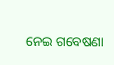ନେଇ ଗବେଷଣା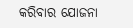କରିବାର ଯୋଜନା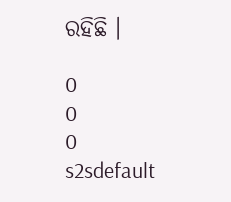ରହିଛି ।

0
0
0
s2sdefault